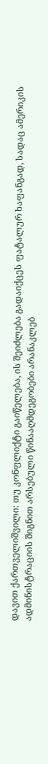დავით ქართველიშვილი: თუ კონფლიქტი გაიწელება, ის შეიძლება გადაიქცეს ფატალურ ხაფანგად, სადაც ამერიკის ადმინისტრაციის შიგნით არსებული წინააღმდეგობები არანაკლებ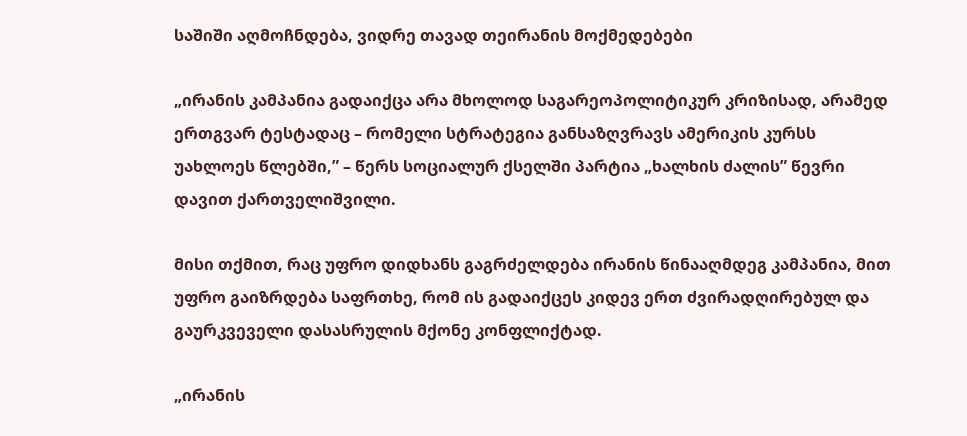საშიში აღმოჩნდება, ვიდრე თავად თეირანის მოქმედებები

„ირანის კამპანია გადაიქცა არა მხოლოდ საგარეოპოლიტიკურ კრიზისად, არამედ ერთგვარ ტესტადაც – რომელი სტრატეგია განსაზღვრავს ამერიკის კურსს უახლოეს წლებში,” – წერს სოციალურ ქსელში პარტია „ხალხის ძალის” წევრი დავით ქართველიშვილი.

მისი თქმით, რაც უფრო დიდხანს გაგრძელდება ირანის წინააღმდეგ კამპანია, მით უფრო გაიზრდება საფრთხე, რომ ის გადაიქცეს კიდევ ერთ ძვირადღირებულ და გაურკვეველი დასასრულის მქონე კონფლიქტად.

„ირანის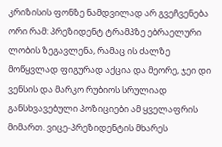კრიზისის ფონზე ნამდვილად არ გვეჩვენება ორი რამ: პრეზიდენტ ტრამპზე ებრაელური ლობის ზეგავლენა, რამაც ის ძალზე მოწყვლად ფიგურად აქცია და მეორე, ჯეი დი ვენსის და მარკო რუბიოს სრულიად განსხვავებული პოზიციები ამ ყველაფრის მიმართ. ვიცე-პრეზიდენტის მხარეს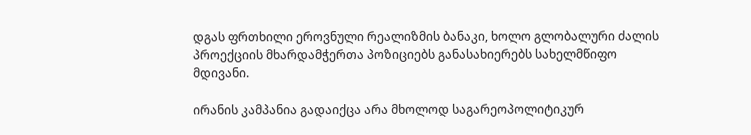დგას ფრთხილი ეროვნული რეალიზმის ბანაკი, ხოლო გლობალური ძალის პროექციის მხარდამჭერთა პოზიციებს განასახიერებს სახელმწიფო მდივანი.

ირანის კამპანია გადაიქცა არა მხოლოდ საგარეოპოლიტიკურ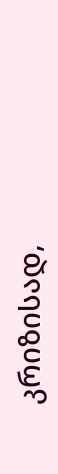კრიზისად,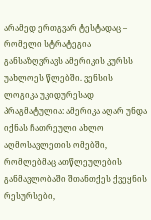არამედ ერთგვარ ტესტადაც – რომელი სტრატეგია განსაზღვრავს ამერიკის კურსს უახლოეს წლებში. ვენსის ლოგიკა უკიდურესად პრაგმატულია: ამერიკა აღარ უნდა იქნას ჩათრეული ახლო აღმოსავლეთის ომებში, რომლებმაც ათწლეულების განმავლობაში შთანთქეს ქვეყნის რესურსები,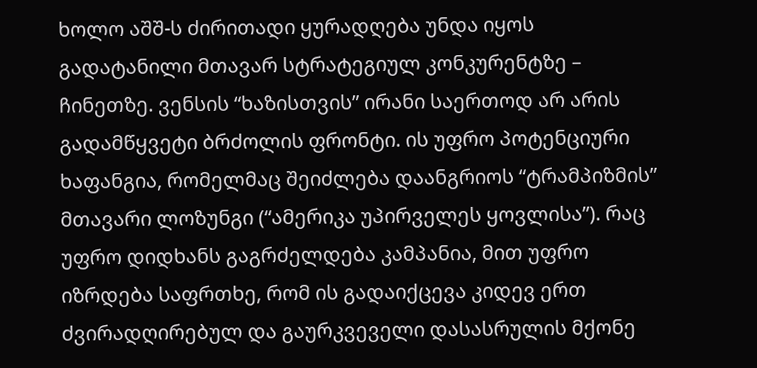ხოლო აშშ-ს ძირითადი ყურადღება უნდა იყოს გადატანილი მთავარ სტრატეგიულ კონკურენტზე – ჩინეთზე. ვენსის “ხაზისთვის” ირანი საერთოდ არ არის გადამწყვეტი ბრძოლის ფრონტი. ის უფრო პოტენციური ხაფანგია, რომელმაც შეიძლება დაანგრიოს “ტრამპიზმის” მთავარი ლოზუნგი (“ამერიკა უპირველეს ყოვლისა”). რაც უფრო დიდხანს გაგრძელდება კამპანია, მით უფრო იზრდება საფრთხე, რომ ის გადაიქცევა კიდევ ერთ ძვირადღირებულ და გაურკვეველი დასასრულის მქონე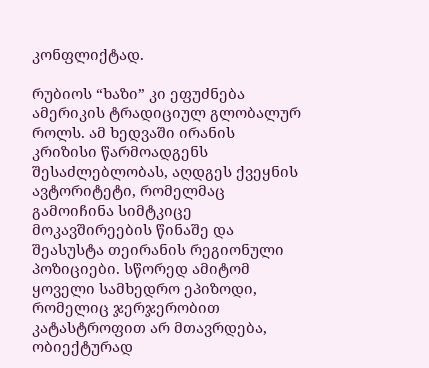კონფლიქტად.

რუბიოს “ხაზი” კი ეფუძნება ამერიკის ტრადიციულ გლობალურ როლს. ამ ხედვაში ირანის კრიზისი წარმოადგენს შესაძლებლობას, აღდგეს ქვეყნის ავტორიტეტი, რომელმაც გამოიჩინა სიმტკიცე მოკავშირეების წინაშე და შეასუსტა თეირანის რეგიონული პოზიციები. სწორედ ამიტომ ყოველი სამხედრო ეპიზოდი, რომელიც ჯერჯერობით კატასტროფით არ მთავრდება, ობიექტურად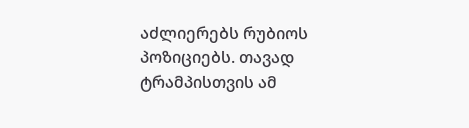აძლიერებს რუბიოს პოზიციებს. თავად ტრამპისთვის ამ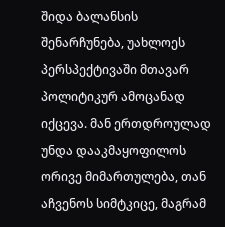შიდა ბალანსის შენარჩუნება, უახლოეს პერსპექტივაში მთავარ პოლიტიკურ ამოცანად იქცევა. მან ერთდროულად უნდა დააკმაყოფილოს ორივე მიმართულება, თან აჩვენოს სიმტკიცე, მაგრამ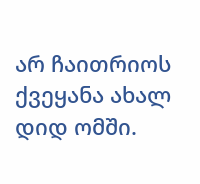არ ჩაითრიოს ქვეყანა ახალ დიდ ომში.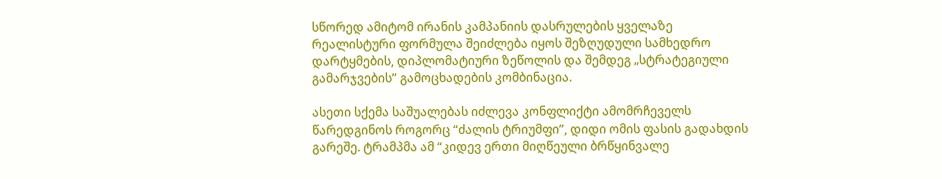სწორედ ამიტომ ირანის კამპანიის დასრულების ყველაზე რეალისტური ფორმულა შეიძლება იყოს შეზღუდული სამხედრო დარტყმების, დიპლომატიური ზეწოლის და შემდეგ „სტრატეგიული გამარჯვების” გამოცხადების კომბინაცია.

ასეთი სქემა საშუალებას იძლევა კონფლიქტი ამომრჩეველს წარედგინოს როგორც “ძალის ტრიუმფი”, დიდი ომის ფასის გადახდის გარეშე. ტრამპმა ამ “კიდევ ერთი მიღწეული ბრწყინვალე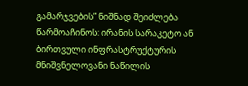გამარჯვების” ნიშნად შეიძლება წარმოაჩინოს: ირანის სარაკეტო ან ბირთვული ინფრასტრუქტურის მნიშვნელოვანი ნაწილის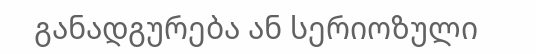განადგურება ან სერიოზული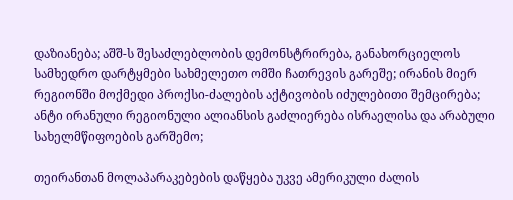დაზიანება; აშშ-ს შესაძლებლობის დემონსტრირება, განახორციელოს სამხედრო დარტყმები სახმელეთო ომში ჩათრევის გარეშე; ირანის მიერ რეგიონში მოქმედი პროქსი-ძალების აქტივობის იძულებითი შემცირება; ანტი ირანული რეგიონული ალიანსის გაძლიერება ისრაელისა და არაბული სახელმწიფოების გარშემო;

თეირანთან მოლაპარაკებების დაწყება უკვე ამერიკული ძალის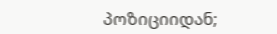პოზიციიდან;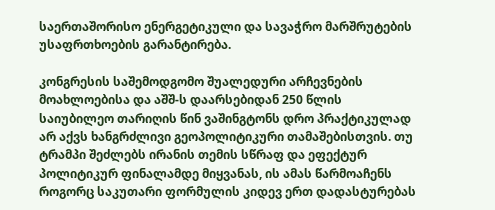საერთაშორისო ენერგეტიკული და სავაჭრო მარშრუტების უსაფრთხოების გარანტირება.

კონგრესის საშემოდგომო შუალედური არჩევნების მოახლოებისა და აშშ-ს დაარსებიდან 250 წლის საიუბილეო თარიღის წინ ვაშინგტონს დრო პრაქტიკულად არ აქვს ხანგრძლივი გეოპოლიტიკური თამაშებისთვის. თუ ტრამპი შეძლებს ირანის თემის სწრაფ და ეფექტურ პოლიტიკურ ფინალამდე მიყვანას, ის ამას წარმოაჩენს როგორც საკუთარი ფორმულის კიდევ ერთ დადასტურებას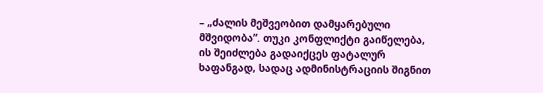– „ძალის მეშვეობით დამყარებული მშვიდობა”. თუკი კონფლიქტი გაიწელება, ის შეიძლება გადაიქცეს ფატალურ ხაფანგად, სადაც ადმინისტრაციის შიგნით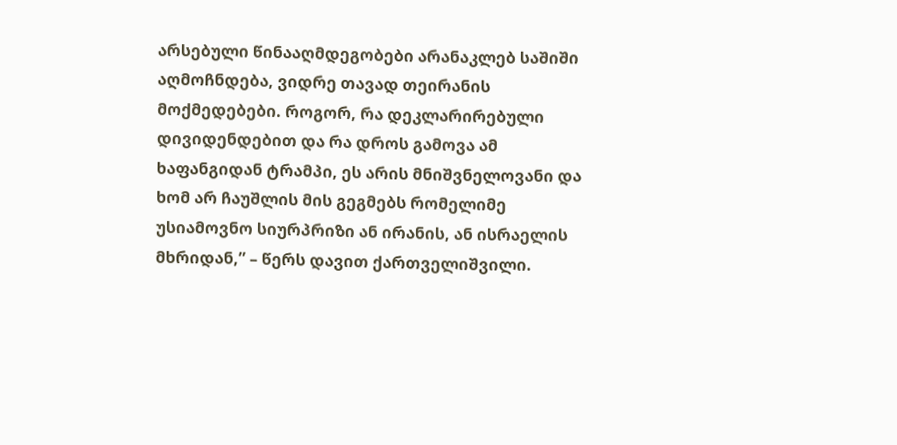არსებული წინააღმდეგობები არანაკლებ საშიში აღმოჩნდება, ვიდრე თავად თეირანის მოქმედებები. როგორ, რა დეკლარირებული დივიდენდებით და რა დროს გამოვა ამ ხაფანგიდან ტრამპი, ეს არის მნიშვნელოვანი და ხომ არ ჩაუშლის მის გეგმებს რომელიმე უსიამოვნო სიურპრიზი ან ირანის, ან ისრაელის მხრიდან,” – წერს დავით ქართველიშვილი.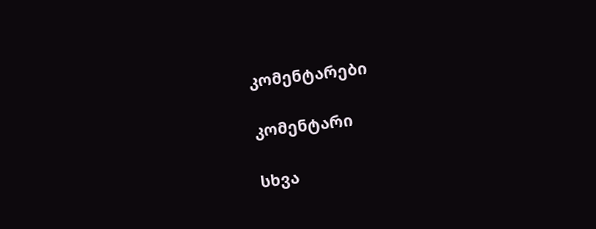კომენტარები

კომენტარი

სხვა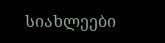სიახლეები